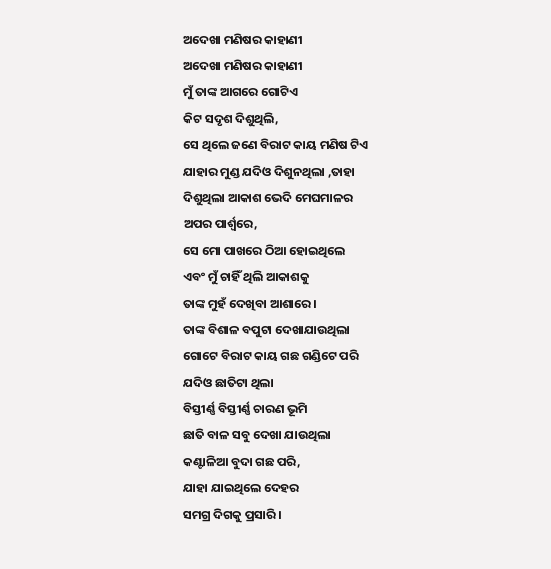ଅଦେଖା ମଣିଷର କାହାଣୀ
ଅଦେଖା ମଣିଷର କାହାଣୀ
ମୁଁ ତାଙ୍କ ଆଗରେ ଗୋଟିଏ
କିଟ ସଦୃଶ ଦିଶୁଥିଲି,
ସେ ଥିଲେ ଜଣେ ବିରାଟ କାୟ ମଣିଷ ଟିଏ
ଯାହାର ମୁଣ୍ଡ ଯଦିଓ ଦିଶୁନଥିଲା ,ତାହା
ଦିଶୁଥିଲା ଆକାଶ ଭେଦି ମେଘମାଳର
ଅପର ପାର୍ଶ୍ୱରେ,
ସେ ମୋ ପାଖରେ ଠିଆ ହୋଇଥିଲେ
ଏବଂ ମୁଁ ଚାହିଁ ଥିଲି ଆକାଶକୁ
ତାଙ୍କ ମୁହଁ ଦେଖିବା ଆଶାରେ ।
ତାଙ୍କ ବିଶାଳ ବପୁଟା ଦେଖାଯାଉଥିଲା
ଗୋଟେ ବିରାଟ କାୟ ଗଛ ଗଣ୍ଡିଟେ ପରି
ଯଦିଓ ଛାତିଟା ଥିଲା
ବିସ୍ତୀର୍ଣ୍ଣ ବିସ୍ତୀର୍ଣ୍ଣ ଚାରଣ ଭୂମି
ଛାତି ବାଳ ସବୁ ଦେଖା ଯାଉଥିଲା
କଣ୍ଟାଳିଆ ବୁଦା ଗଛ ପରି,
ଯାହା ଯାଇଥିଲେ ଦେହର
ସମଗ୍ର ଦିଗକୁ ପ୍ରସାରି ।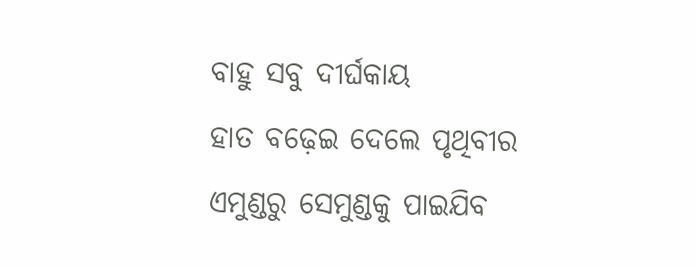ବାହୁ ସବୁ ଦୀର୍ଘକାୟ
ହାତ ବଢ଼େଇ ଦେଲେ ପୃଥିବୀର
ଏମୁଣ୍ଡରୁ ସେମୁଣ୍ଡକୁ ପାଇଯିବ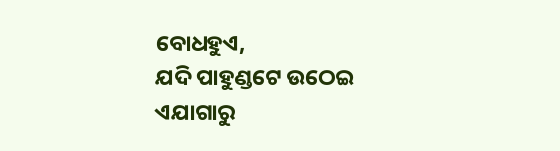ବୋଧହୁଏ,
ଯଦି ପାହୁଣ୍ଡଟେ ଉଠେଇ
ଏଯାଗାରୁ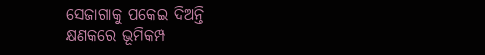ସେଜାଗାକୁ ପକେଇ ଦିଅନ୍ତି
କ୍ଷଣକରେ ଭୂମିକମ୍ପ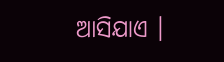ଆସିଯାଏ ।